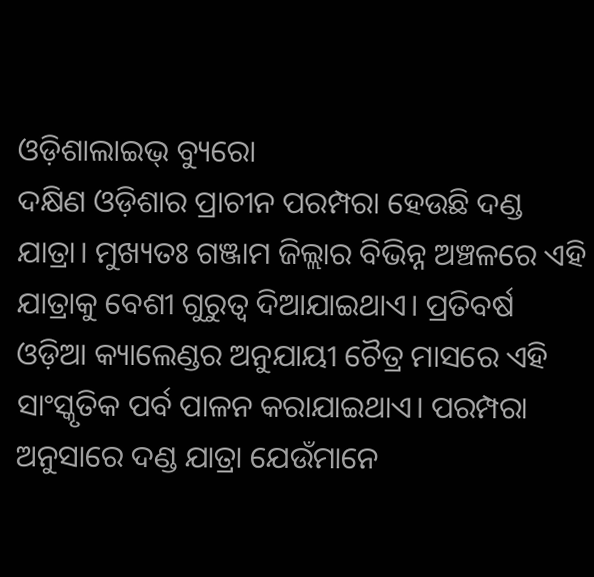ଓଡ଼ିଶାଲାଇଭ୍ ବ୍ୟୁରୋ
ଦକ୍ଷିଣ ଓଡ଼ିଶାର ପ୍ରାଚୀନ ପରମ୍ପରା ହେଉଛି ଦଣ୍ଡ ଯାତ୍ରା। ମୁଖ୍ୟତଃ ଗଞ୍ଜାମ ଜିଲ୍ଲାର ବିଭିନ୍ନ ଅଞ୍ଚଳରେ ଏହି ଯାତ୍ରାକୁ ବେଶୀ ଗୁରୁତ୍ୱ ଦିଆଯାଇଥାଏ। ପ୍ରତିବର୍ଷ ଓଡ଼ିଆ କ୍ୟାଲେଣ୍ଡର ଅନୁଯାୟୀ ଚୈତ୍ର ମାସରେ ଏହି ସାଂସ୍କୃତିକ ପର୍ବ ପାଳନ କରାଯାଇଥାଏ। ପରମ୍ପରା ଅନୁସାରେ ଦଣ୍ଡ ଯାତ୍ରା ଯେଉଁମାନେ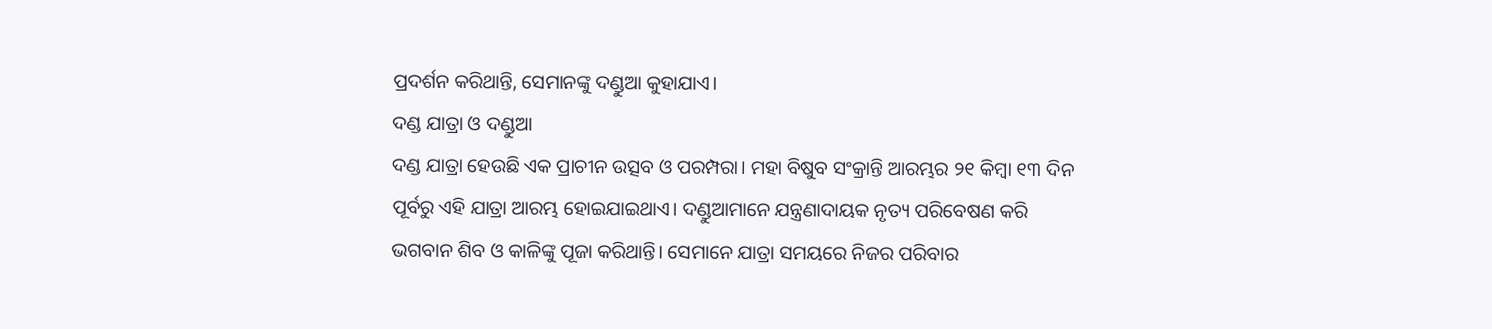ପ୍ରଦର୍ଶନ କରିଥାନ୍ତି, ସେମାନଙ୍କୁ ଦଣ୍ଡୁଆ କୁହାଯାଏ।
ଦଣ୍ଡ ଯାତ୍ରା ଓ ଦଣ୍ଡୁଆ
ଦଣ୍ଡ ଯାତ୍ରା ହେଉଛି ଏକ ପ୍ରାଚୀନ ଉତ୍ସବ ଓ ପରମ୍ପରା। ମହା ବିଷୁବ ସଂକ୍ରାନ୍ତି ଆରମ୍ଭର ୨୧ କିମ୍ବା ୧୩ ଦିନ ପୂର୍ବରୁ ଏହି ଯାତ୍ରା ଆରମ୍ଭ ହୋଇଯାଇଥାଏ। ଦଣ୍ଡୁଆମାନେ ଯନ୍ତ୍ରଣାଦାୟକ ନୃତ୍ୟ ପରିବେଷଣ କରି ଭଗବାନ ଶିବ ଓ କାଳିଙ୍କୁ ପୂଜା କରିଥାନ୍ତି। ସେମାନେ ଯାତ୍ରା ସମୟରେ ନିଜର ପରିବାର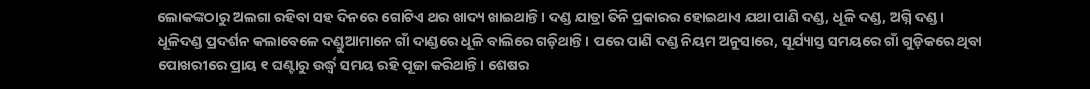ଲୋକଙ୍କଠାରୁ ଅଲଗା ରହିବା ସହ ଦିନରେ ଗୋଟିଏ ଥର ଖାଦ୍ୟ ଖାଇଥାନ୍ତି। ଦଣ୍ଡ ଯାତ୍ରା ତିନି ପ୍ରକାରର ହୋଇଥାଏ ଯଥା ପାଣି ଦଣ୍ଡ, ଧୂଳି ଦଣ୍ଡ, ଅଗ୍ନି ଦଣ୍ଡ।
ଧୂଳିଦଣ୍ଡ ପ୍ରଦର୍ଶନ କଲାବେଳେ ଦଣ୍ଡୁଆମାନେ ଗାଁ ଦାଣ୍ଡରେ ଧୂଳି ବାଲିରେ ଗଡ଼ିଥାନ୍ତି। ପରେ ପାଣି ଦଣ୍ଡ ନିୟମ ଅନୁସାରେ, ସୂର୍ଯ୍ୟାସ୍ତ ସମୟରେ ଗାଁ ଗୁଡ଼ିକରେ ଥିବା ପୋଖରୀରେ ପ୍ରାୟ ୧ ଘଣ୍ଟାରୁ ଉର୍ଦ୍ଧ୍ୱ ସମୟ ରହି ପୂଜା କରିଥାନ୍ତି। ଶେଷର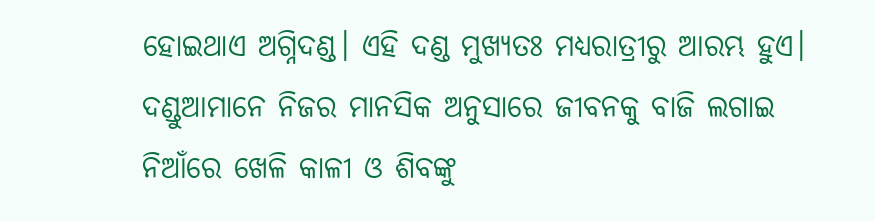ହୋଇଥାଏ ଅଗ୍ନିଦଣ୍ଡ। ଏହି ଦଣ୍ଡ ମୁଖ୍ୟତଃ ମଧ୍ୟରାତ୍ରୀରୁ ଆରମ୍ଭ ହୁଏ। ଦଣ୍ଡୁଆମାନେ ନିଜର ମାନସିକ ଅନୁସାରେ ଜୀବନକୁ ବାଜି ଲଗାଇ ନିଆଁରେ ଖେଳି କାଳୀ ଓ ଶିବଙ୍କୁ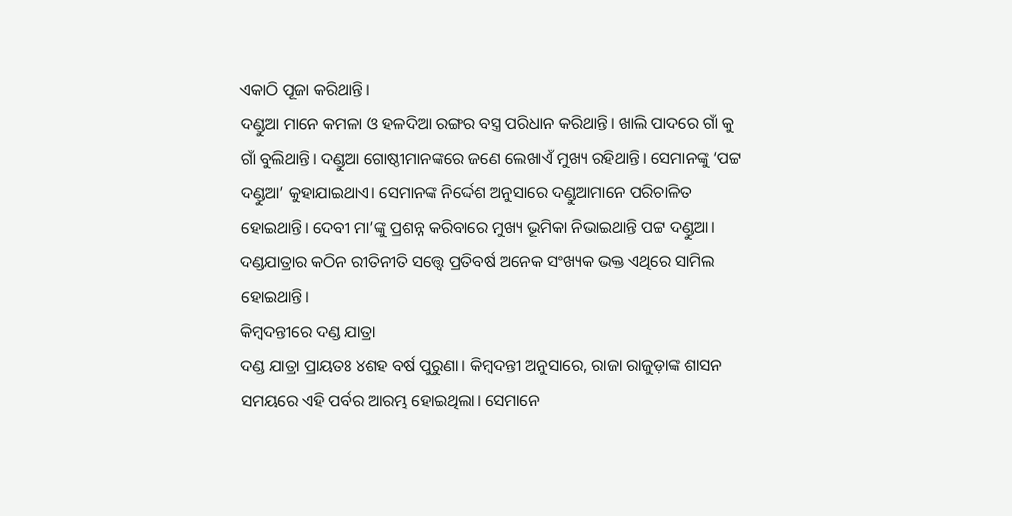ଏକାଠି ପୂଜା କରିଥାନ୍ତି।
ଦଣ୍ଡୁଆ ମାନେ କମଳା ଓ ହଳଦିଆ ରଙ୍ଗର ବସ୍ତ୍ର ପରିଧାନ କରିଥାନ୍ତି। ଖାଲି ପାଦରେ ଗାଁ କୁ ଗାଁ ବୁଲିଥାନ୍ତି। ଦଣ୍ଡୁଆ ଗୋଷ୍ଠୀମାନଙ୍କରେ ଜଣେ ଲେଖାଏଁ ମୁଖ୍ୟ ରହିଥାନ୍ତି। ସେମାନଙ୍କୁ ‘ପଟ୍ଟ ଦଣ୍ଡୁଆ’ କୁହାଯାଇଥାଏ। ସେମାନଙ୍କ ନିର୍ଦ୍ଦେଶ ଅନୁସାରେ ଦଣ୍ଡୁଆମାନେ ପରିଚାଳିତ ହୋଇଥାନ୍ତି। ଦେବୀ ମା’ଙ୍କୁ ପ୍ରଶନ୍ନ କରିବାରେ ମୁଖ୍ୟ ଭୂମିକା ନିଭାଇଥାନ୍ତି ପଟ୍ଟ ଦଣ୍ଡୁଆ। ଦଣ୍ଡଯାତ୍ରାର କଠିନ ରୀତିନୀତି ସତ୍ତ୍ୱେ ପ୍ରତିବର୍ଷ ଅନେକ ସଂଖ୍ୟକ ଭକ୍ତ ଏଥିରେ ସାମିଲ ହୋଇଥାନ୍ତି।
କିମ୍ବଦନ୍ତୀରେ ଦଣ୍ଡ ଯାତ୍ରା
ଦଣ୍ଡ ଯାତ୍ରା ପ୍ରାୟତଃ ୪ଶହ ବର୍ଷ ପୁରୁଣା। କିମ୍ବଦନ୍ତୀ ଅନୁସାରେ, ରାଜା ରାଜୁଡ଼ାଙ୍କ ଶାସନ ସମୟରେ ଏହି ପର୍ବର ଆରମ୍ଭ ହୋଇଥିଲା। ସେମାନେ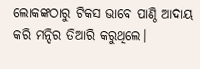ଲୋକଙ୍କଠାରୁ ଟିକସ ଭାବେ ପାଣ୍ଠି ଆଦାୟ କରି ମନ୍ଦିର ତିଆରି କରୁଥିଲେ।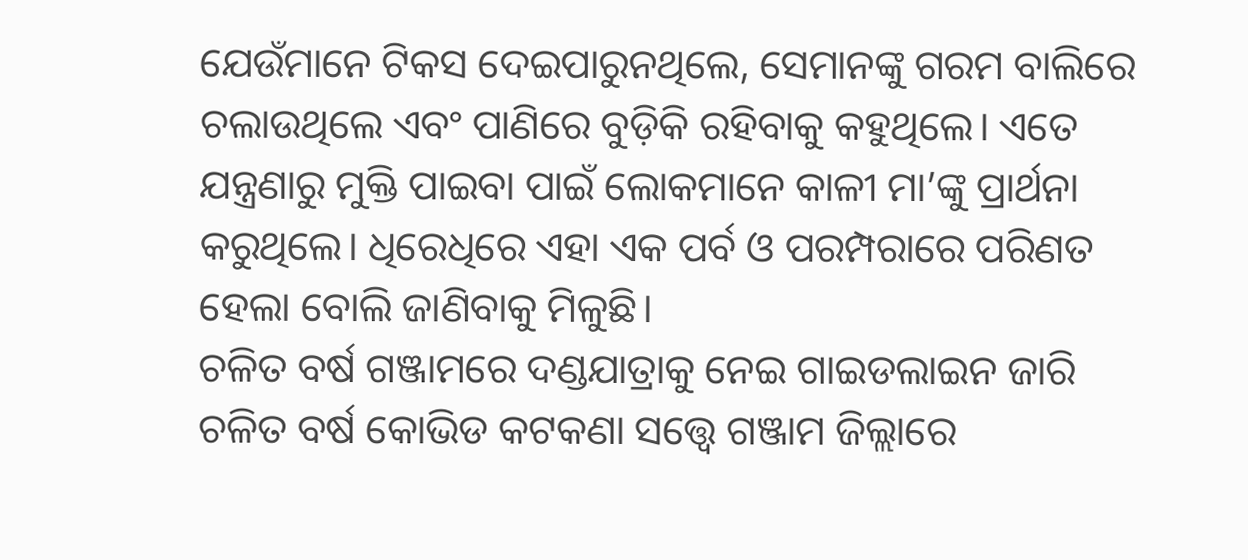ଯେଉଁମାନେ ଟିକସ ଦେଇପାରୁନଥିଲେ, ସେମାନଙ୍କୁ ଗରମ ବାଲିରେ ଚଲାଉଥିଲେ ଏବଂ ପାଣିରେ ବୁଡ଼ିକି ରହିବାକୁ କହୁଥିଲେ। ଏତେ ଯନ୍ତ୍ରଣାରୁ ମୁକ୍ତି ପାଇବା ପାଇଁ ଲୋକମାନେ କାଳୀ ମା’ଙ୍କୁ ପ୍ରାର୍ଥନା କରୁଥିଲେ। ଧିରେଧିରେ ଏହା ଏକ ପର୍ବ ଓ ପରମ୍ପରାରେ ପରିଣତ ହେଲା ବୋଲି ଜାଣିବାକୁ ମିଳୁଛି।
ଚଳିତ ବର୍ଷ ଗଞ୍ଜାମରେ ଦଣ୍ଡଯାତ୍ରାକୁ ନେଇ ଗାଇଡଲାଇନ ଜାରି
ଚଳିତ ବର୍ଷ କୋଭିଡ କଟକଣା ସତ୍ତ୍ୱେ ଗଞ୍ଜାମ ଜିଲ୍ଲାରେ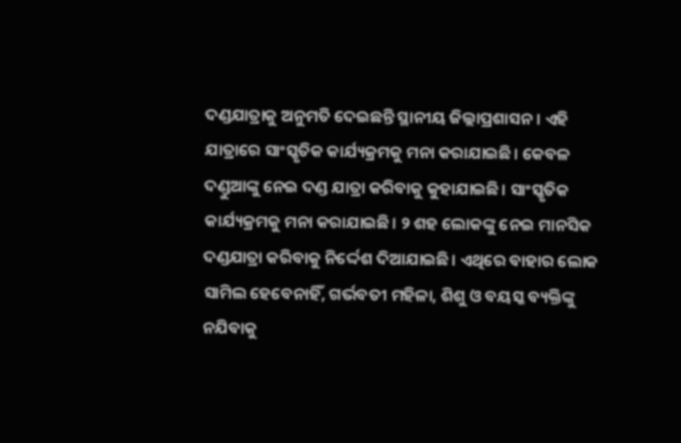ଦଣ୍ଡଯାତ୍ରାକୁ ଅନୁମତି ଦେଇଛନ୍ତି ସ୍ଥାନୀୟ ଜିଲ୍ଲାପ୍ରଶାସନ। ଏହି ଯାତ୍ରାରେ ସାଂସ୍କୃତିକ କାର୍ଯ୍ୟକ୍ରମକୁ ମନା କରାଯାଇଛି। କେବଳ ଦଣ୍ଡୁଆଙ୍କୁ ନେଇ ଦଣ୍ଡ ଯାତ୍ରା କରିବାକୁ କୁହାଯାଇଛି। ସାଂସ୍କୃତିକ କାର୍ଯ୍ୟକ୍ରମକୁ ମନା କରାଯାଇଛି। ୨ ଶହ ଲୋକଙ୍କୁ ନେଇ ମାନସିକ ଦଣ୍ଡଯାତ୍ରା କରିବାକୁ ନିର୍ଦ୍ଦେଶ ଦିଆଯାଇଛି। ଏଥିରେ ବାହାର ଲୋକ ସାମିଲ ହେବେନାହିଁ, ଗର୍ଭବତୀ ମହିଳା, ଶିଶୁ ଓ ବୟସ୍କ ବ୍ୟକ୍ତିଙ୍କୁ ନଯିବାକୁ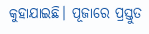କୁହାଯାଇଛି। ପୂଜାରେ ପ୍ରସ୍ତୁତ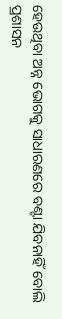ହେଉଥିବା ଅନ୍ନ ଭୋଗକୁ ସାଧାରଣରେ ବଣ୍ଟା ଯିବନାହିଁ ବୋଲି ପ୍ରଶାସନ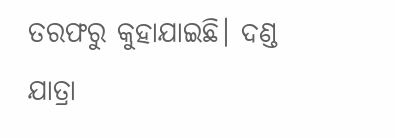ତରଫରୁ କୁହାଯାଇଛି। ଦଣ୍ଡ ଯାତ୍ରା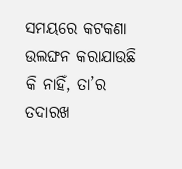ସମୟରେ କଟକଣା ଉଲଙ୍ଘନ କରାଯାଉଛି କି ନାହିଁ, ତା’ର ତଦାରଖ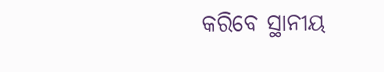କରିବେ ସ୍ଥାନୀୟ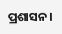ପ୍ରଶାସନ।